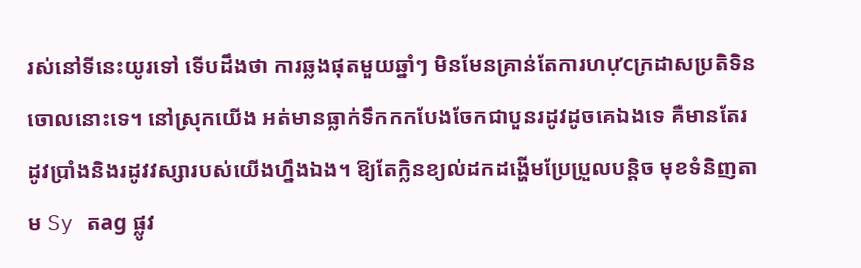រស់នៅទីនេះយូរទៅ ទើបដឹងថា ការឆ្លងផុតមួយឆ្នាំៗ មិនមែនគ្រាន់តែការហựcក្រដាសប្រតិទិនចោលនោះទេ។ នៅស្រុកយើង អត់មានធ្លាក់ទឹកកកបែងចែកជាបួនរដូវដូចគេឯងទេ គឺមានតែរដូវប្រាំងនិងរដូវវស្សារបស់យើងហ្នឹងឯង។ ឱ្យតែក្លិនខ្យល់ដកដង្ហើមប្រែប្រួលបន្តិច មុខទំនិញតាម Sy តag ផ្លូវ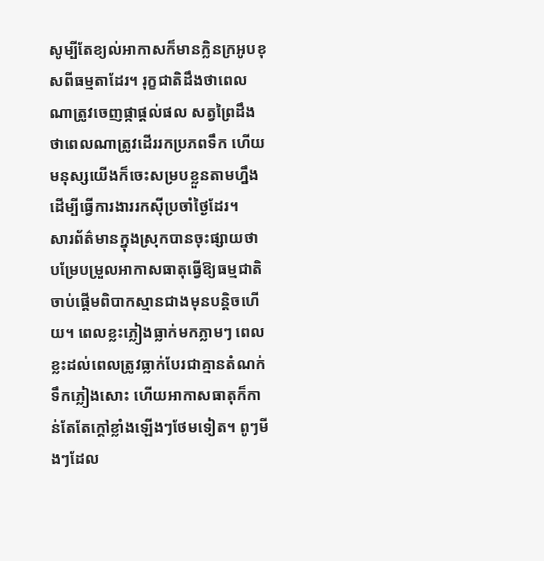សូម្បីតែខ្យល់អាកាសក៏មានក្លិនក្រអូបខុសពីធម្មតាដែរ។ រុក្ខជាតិដឹងថាពេលណាត្រូវចេញផ្កាផ្ដល់ផល សត្វព្រៃដឹងថាពេលណាត្រូវដើររកប្រភពទឹក ហើយមនុស្សយើងក៏ចេះសម្របខ្លួនតាមហ្នឹងដើម្បីធ្វើការងាររកស៊ីប្រចាំថ្ងៃដែរ។
សារព័ត៌មានក្នុងស្រុកបានចុះផ្សាយថា បម្រែបម្រួលអាកាសធាតុធ្វើឱ្យធម្មជាតិចាប់ផ្តើមពិបាកស្មានជាងមុនបន្តិចហើយ។ ពេលខ្លះភ្លៀងធ្លាក់មកភ្លាមៗ ពេលខ្លះដល់ពេលត្រូវធ្លាក់បែរជាគ្មានតំណក់ទឹកភ្លៀងសោះ ហើយអាកាសធាតុក៏កាន់តែតែក្តៅខ្លាំងឡើងៗថែមទៀត។ ពូៗមីងៗដែល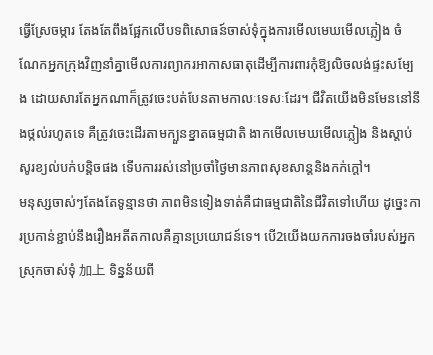ធ្វើស្រែចម្ការ តែងតែពឹងផ្អែកលើបទពិសោធន៍ចាស់ទុំក្នុងការមើលមេឃមើលភ្លៀង ចំណែកអ្នកក្រុងវិញនាំគ្នាមើលការព្យាករអាកាសធាតុដើម្បីការពារកុំឱ្យលិចលង់ផ្ទះសម្បែង ដោយសារតែអ្នកណាក៏ត្រូវចេះបត់បែនតាមកាលៈទេសៈដែរ។ ជីវិតយើងមិនមែននៅនឹងថ្កល់រហូតទេ គឺត្រូវចេះដើរតាមក្បួនខ្នាតធម្មជាតិ ងាកមើលមេឃមើលភ្លៀង និងស្ដាប់សូរខ្យល់បក់បន្តិចផង ទើបការរស់នៅប្រចាំថ្ងៃមានភាពសុខសាន្តនិងកក់ក្តៅ។
មនុស្សចាស់ៗតែងតែទូន្មានថា ភាពមិនទៀងទាត់គឺជាធម្មជាតិនៃជីវិតទៅហើយ ដូច្នេះការប្រកាន់ខ្ជាប់នឹងរឿងអតីតកាលគឺគ្មានប្រយោជន៍ទេ។ បើ2យើងយកការចងចាំរបស់អ្នកស្រុកចាស់ទុំ 加上 ទិន្នន័យពី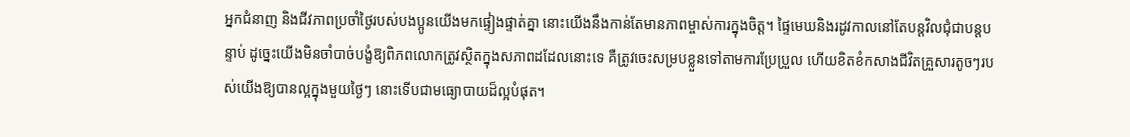អ្នកជំនាញ និងជីវភាពប្រចាំថ្ងៃរបស់បងប្អូនយើងមកផ្ទៀងផ្ទាត់គ្នា នោះយើងនឹងកាន់តែមានភាពម្ចាស់ការក្នុងចិត្ត។ ផ្ទៃមេឃនិងរដូវកាលនៅតែបន្តវិលជុំជាបន្តបន្ទាប់ ដូច្នេះយើងមិនចាំបាច់បង្ខំឱ្យពិភពលោកត្រូវស្ថិតក្នុងសភាពដដែលនោះទេ គឺត្រូវចេះសម្របខ្លួនទៅតាមការប្រែប្រួល ហើយខិតខំកសាងជីវិតគ្រួសារតូចៗរបស់យើងឱ្យបានល្អក្នុងមួយថ្ងៃៗ នោះទើបជាមធ្យោបាយដ៏ល្អបំផុត។